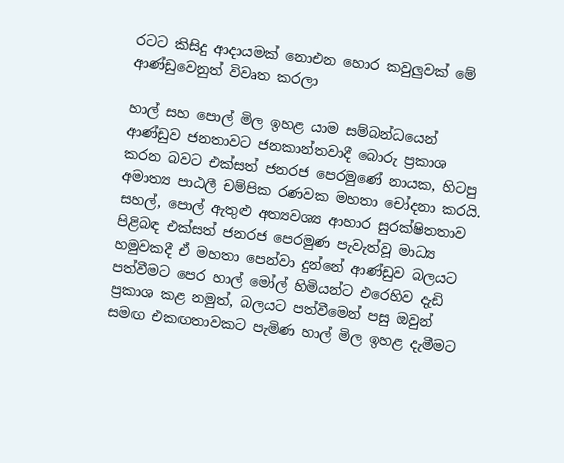රටට කිසිදු ආදායමක් නොඑන හොර කවුලුවක් මේ ආණ්ඩුවෙනුත් විවෘත කරලා

හාල් සහ පොල් මිල ඉහළ යාම සම්බන්ධයෙන් ආණ්ඩුව ජනතාවට ජනකාන්තවාදී බොරු ප්‍රකාශ කරන බවට එක්සත් ජනරජ පෙරමුණේ නායක, හිටපු අමාත්‍ය පාඨලී චම්පික රණවක මහතා චෝදනා කරයි. සහල්, පොල් ඇතුළු අත්‍යවශ්‍ය ආහාර සුරක්ෂිතතාව පිළිබඳ එක්සත් ජනරජ පෙරමුණ පැවැත්වූ මාධ්‍ය හමුවකදී ඒ මහතා පෙන්වා දුන්නේ ආණ්ඩුව බලයට පත්වීමට පෙර හාල් මෝල් හිමියන්ට එරෙහිව දැඩි ප්‍රකාශ කළ නමුත්, බලයට පත්වීමෙන් පසු ඔවුන් සමඟ එකඟතාවකට පැමිණ හාල් මිල ඉහළ දැමීමට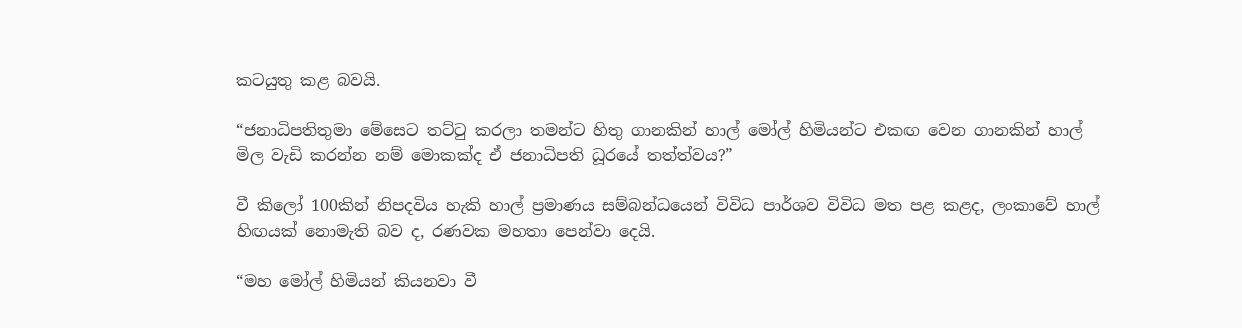කටයුතු කළ බවයි.

“ජනාධිපතිතුමා මේසෙට තට්ටු කරලා තමන්ට හිතු ගානකින් හාල් මෝල් හිමියන්ට එකඟ වෙන ගානකින් හාල් මිල වැඩි කරන්න නම් මොකක්ද ඒ ජනාධිපති ධූරයේ තත්ත්වය?”

වී කිලෝ 100කින් නිපදවිය හැකි හාල් ප්‍රමාණය සම්බන්ධයෙන් විවිධ පාර්ශව විවිධ මත පළ කළද, ලංකාවේ හාල් හිඟයක් නොමැති බව ද, රණවක මහතා පෙන්වා දෙයි.

“මහ මෝල් හිමියන් කියනවා වී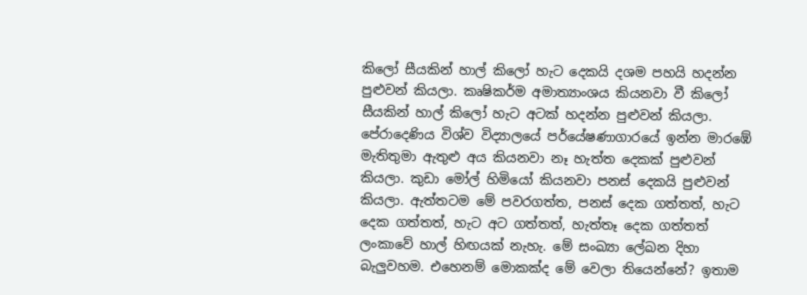කිලෝ සීයකින් හාල් කිලෝ හැට දෙකයි දශම පහයි හදන්න පුළුවන් කියලා. කෘෂිකර්ම අමාත්‍යාංශය කියනවා වී කිලෝ සීයකින් හාල් කිලෝ හැට අටක් හදන්න පුළුවන් කියලා. පේරාදෙණිය විශ්ව විද්‍යාලයේ පර්යේෂණාගාරයේ ඉන්න මාරඹේ මැතිතුමා ඇතුළු අය කියනවා නෑ හැත්ත දෙකක් පුළුවන් කියලා. කුඩා මෝල් හිමියෝ කියනවා පනස් දෙකයි පුළුවන් කියලා. ඇත්තටම මේ පවරගත්ත, පනස් දෙක ගත්තත්, හැට දෙක ගත්තත්, හැට අට ගත්තත්, හැත්තෑ දෙක ගත්තත් ලංකාවේ හාල් හිඟයක් නැහැ. මේ සංඛ්‍යා ලේඛන දිහා බැලුවහම. එහෙනම් මොකක්ද මේ වෙලා තියෙන්නේ? ඉතාම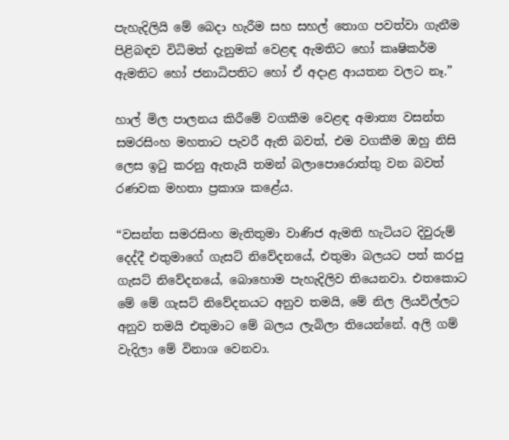පැහැදිලියි මේ බෙදා හැරීම සහ සහල් තොග පවත්වා ගැනීම පිළිබඳව විධිමත් දැනුමක් වෙළඳ ඇමතිට හෝ කෘෂිකර්ම ඇමතිට හෝ ජනාධිපතිට හෝ ඒ අදාළ ආයතන වලට නෑ.”

හාල් මිල පාලනය කිරීමේ වගකීම වෙළඳ අමාත්‍ය වසන්ත සමරසිංහ මහතාට පැවරී ඇති බවත්, එම වගකීම ඔහු නිසි ලෙස ඉටු කරනු ඇතැයි තමන් බලාපොරොත්තු වන බවත් රණවක මහතා ප්‍රකාශ කළේය.

“වසන්ත සමරසිංහ මැතිතුමා වාණිජ ඇමති හැටියට දිවුරුම් දෙද්දී එතුමාගේ ගැසට් නිවේදනයේ, එතුමා බලයට පත් කරපු ගැසට් නිවේදනයේ, බොහොම පැහැදිලිව තියෙනවා. එතකොට මේ මේ ගැසට් නිවේදනයට අනුව තමයි, මේ නිල ලියවිල්ලට අනුව තමයි එතුමාට මේ බලය ලැබිලා තියෙන්නේ. අලි ගම් වැදිලා මේ විනාශ වෙනවා.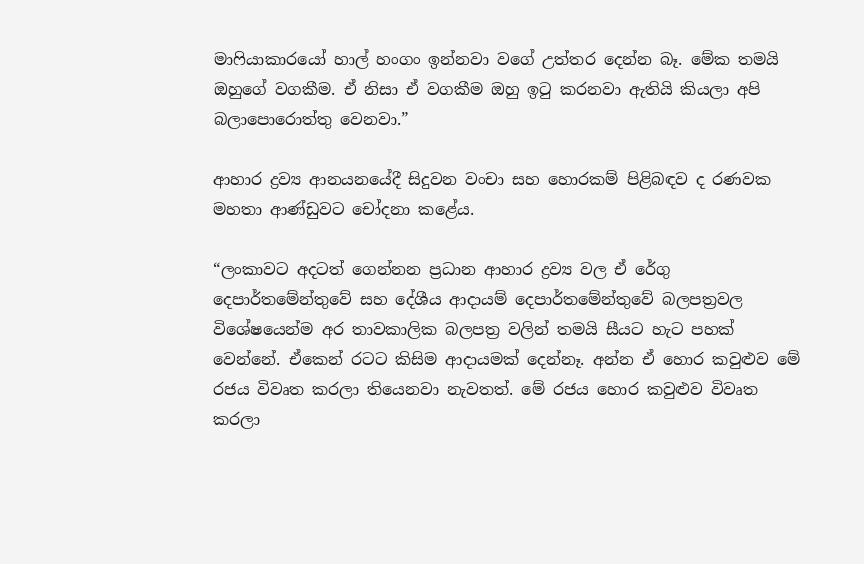මාෆියාකාරයෝ හාල් හංගං ඉන්නවා වගේ උත්තර දෙන්න බෑ. මේක තමයි ඔහුගේ වගකීම. ඒ නිසා ඒ වගකීම ඔහු ඉටු කරනවා ඇතියි කියලා අපි බලාපොරොත්තු වෙනවා.”

ආහාර ද්‍රව්‍ය ආනයනයේදී සිදුවන වංචා සහ හොරකම් පිළිබඳව ද රණවක මහතා ආණ්ඩුවට චෝදනා කළේය.

“ලංකාවට අදටත් ගෙන්නන ප්‍රධාන ආහාර ද්‍රව්‍ය වල ඒ රේගු දෙපාර්තමේන්තුවේ සහ දේශීය ආදායම් දෙපාර්තමේන්තුවේ බලපත්‍රවල විශේෂයෙන්ම අර තාවකාලික බලපත්‍ර වලින් තමයි සීයට හැට පහක් වෙන්නේ. ඒකෙන් රටට කිසිම ආදායමක් දෙන්නෑ. අන්න ඒ හොර කවුළුව මේ රජය විවෘත කරලා තියෙනවා නැවතත්. මේ රජය හොර කවුළුව විවෘත කරලා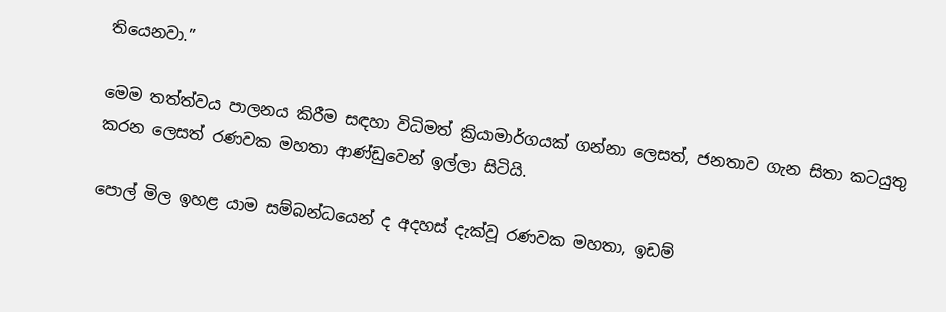තියෙනවා.”

මෙම තත්ත්වය පාලනය කිරීම සඳහා විධිමත් ක්‍රියාමාර්ගයක් ගන්නා ලෙසත්, ජනතාව ගැන සිතා කටයුතු කරන ලෙසත් රණවක මහතා ආණ්ඩුවෙන් ඉල්ලා සිටියි.

පොල් මිල ඉහළ යාම සම්බන්ධයෙන් ද අදහස් දැක්වූ රණවක මහතා, ඉඩම්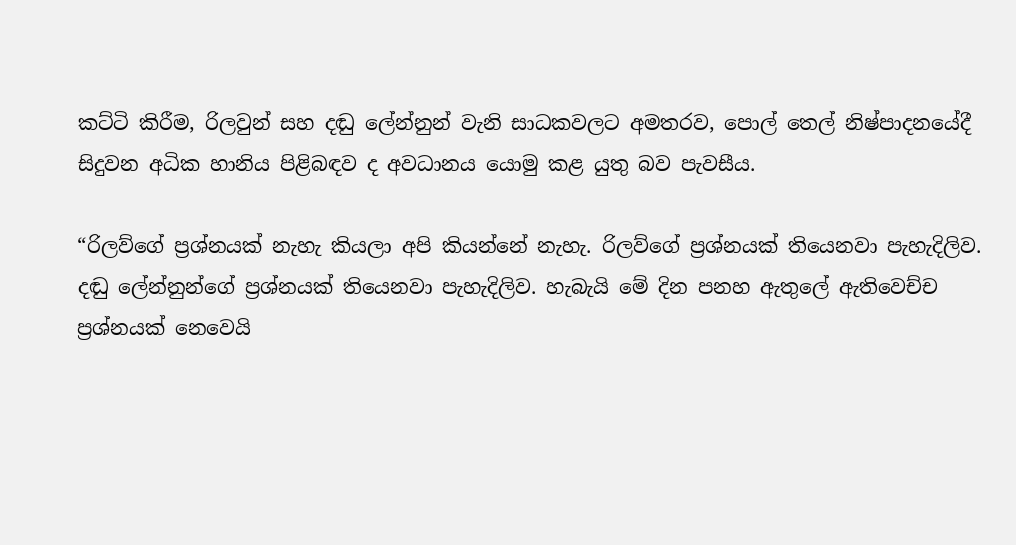කට්ටි කිරීම, රිලවුන් සහ දඬු ලේන්නුන් වැනි සාධකවලට අමතරව, පොල් තෙල් නිෂ්පාදනයේදී සිදුවන අධික හානිය පිළිබඳව ද අවධානය යොමු කළ යුතු බව පැවසීය.

“රිලව්ගේ ප්‍රශ්නයක් නැහැ කියලා අපි කියන්නේ නැහැ. රිලව්ගේ ප්‍රශ්නයක් තියෙනවා පැහැදිලිව. දඬු ලේන්නුන්ගේ ප්‍රශ්නයක් තියෙනවා පැහැදිලිව. හැබැයි මේ දින පනහ ඇතුලේ ඇතිවෙච්ච ප්‍රශ්නයක් නෙවෙයි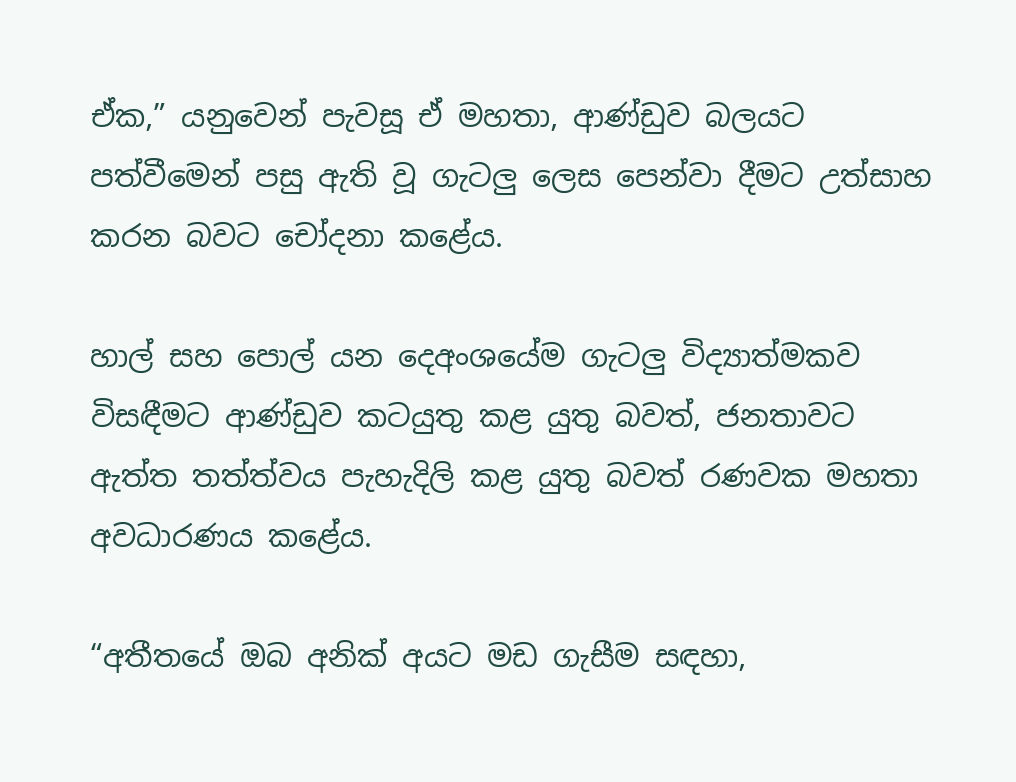ඒක,” යනුවෙන් පැවසූ ඒ මහතා, ආණ්ඩුව බලයට පත්වීමෙන් පසු ඇති වූ ගැටලු ලෙස පෙන්වා දීමට උත්සාහ කරන බවට චෝදනා කළේය.

හාල් සහ පොල් යන දෙඅංශයේම ගැටලු විද්‍යාත්මකව විසඳීමට ආණ්ඩුව කටයුතු කළ යුතු බවත්, ජනතාවට ඇත්ත තත්ත්වය පැහැදිලි කළ යුතු බවත් රණවක මහතා අවධාරණය කළේය.

“අතීතයේ ඔබ අනික් අයට මඩ ගැසීම සඳහා,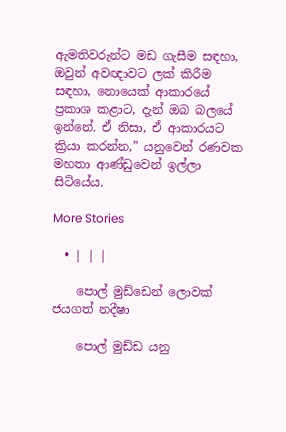ඇමතිවරුන්ට මඩ ගැසීම සඳහා, ඔවුන් අවඥාවට ලක් කිරීම සඳහා, නොයෙක් ආකාරයේ ප්‍රකාශ කළාට, දැන් ඔබ බලයේ ඉන්නේ. ඒ නිසා, ඒ ආකාරයට ක්‍රියා කරන්න,” යනුවෙන් රණවක මහතා ආණ්ඩුවෙන් ඉල්ලා සිටියේය.

More Stories

  • | | |

    පොල් මුඩ්ඩෙන් ලොවක් ජයගත් නදීෂා

    පොල් මුඩ්ඩ යනු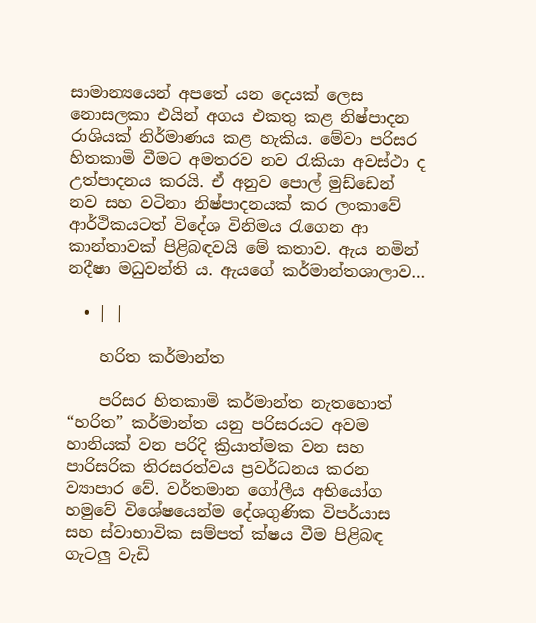සාමාන්‍යයෙන් අපතේ යන දෙයක් ලෙස නොසලකා එයින් අගය එකතු කළ නිෂ්පාදන රාශියක් නිර්මාණය කළ හැකිය. මේවා පරිසර හිතකාමි වීමට අමතරව නව රැකියා අවස්ථා ද උත්පාදනය කරයි. ඒ අනුව පොල් මුඩ්ඩෙන් නව සහ වටිනා නිෂ්පාදනයක් කර ලංකාවේ ආර්ථිකයටත් විදේශ විනිමය රැගෙන ආ කාන්තාවක් පිළිබඳවයි මේ කතාව. ඇය නමින් නදීෂා මධුවන්ති ය. ඇයගේ කර්මාන්තශාලාව…

  • | |

    හරිත කර්මාන්ත

    පරිසර හිතකාමි කර්මාන්ත නැතහොත් “හරිත” කර්මාන්ත යනු පරිසරයට අවම හානියක් වන පරිදි ක්‍රියාත්මක වන සහ පාරිසරික තිරසරත්වය ප්‍රවර්ධනය කරන ව්‍යාපාර වේ. වර්තමාන ගෝලීය අභියෝග හමුවේ විශේෂයෙන්ම දේශගුණික විපර්යාස සහ ස්වාභාවික සම්පත් ක්ෂය වීම පිළිබඳ ගැටලු වැඩි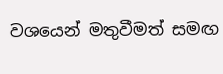වශයෙන් මතුවීමත් සමඟ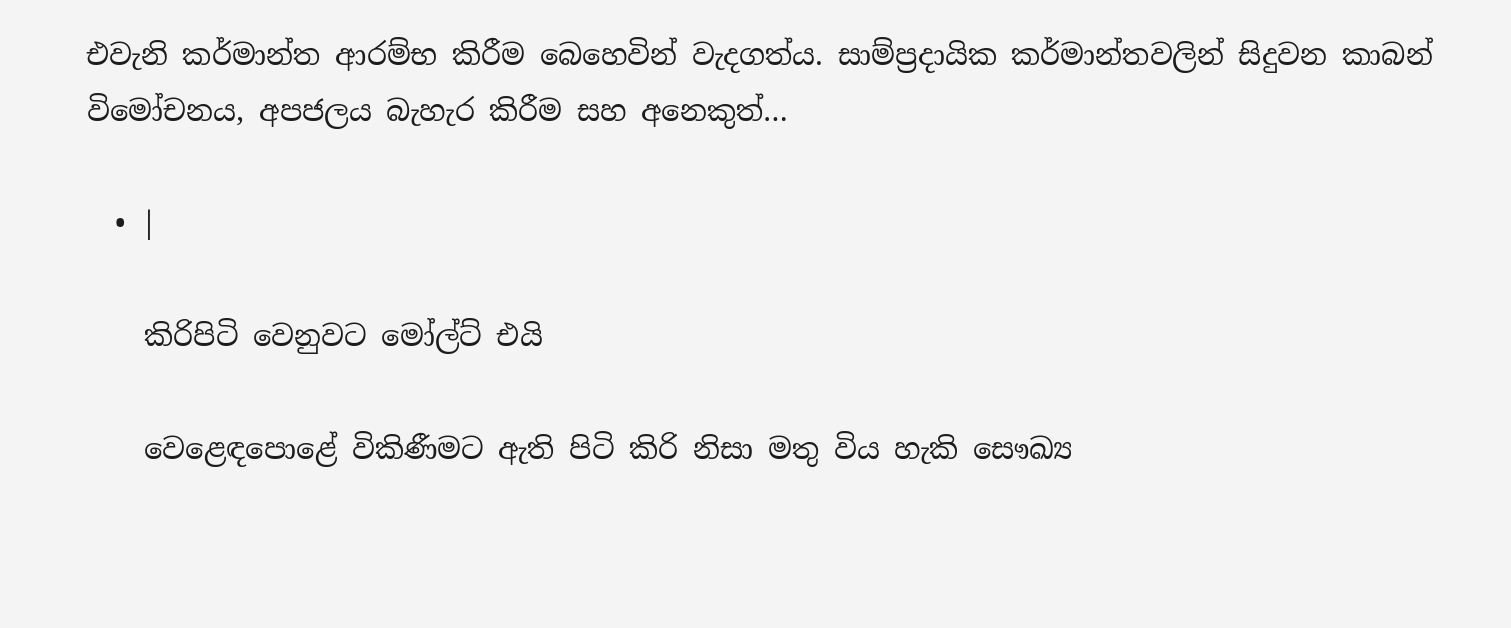එවැනි කර්මාන්ත ආරම්භ කිරීම බෙහෙවින් වැදගත්ය. සාම්ප්‍රදායික කර්මාන්තවලින් සිදුවන කාබන් විමෝචනය, අපජලය බැහැර කිරීම සහ අනෙකුත්…

  • |

    කිරිපිටි වෙනුවට මෝල්ට් එයි

    වෙළෙඳපොළේ විකිණීමට ඇති පිටි කිරි නිසා මතු විය හැකි සෞඛ්‍ය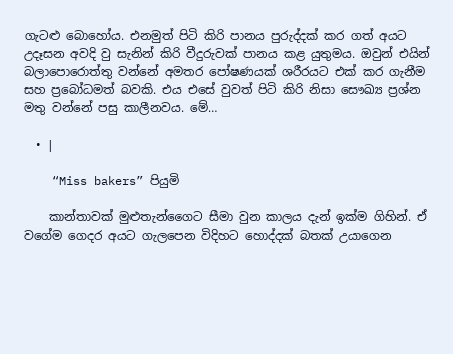ගැටළු බොහෝය. එනමුත් පිටි කිරි පානය පුරුද්දක් කර ගත් අයට උදෑසන අවදි වු සැනින් කිරි වීදුරුවක් පානය කළ යුතුමය. ඔවුන් එයින් බලාපොරොත්තු වන්නේ අමතර පෝෂණයක් ශරීරයට එක් කර ගැනීම සහ ප්‍රබෝධමත් බවකි. එය එසේ වුවත් පිටි කිරි නිසා සෞඛ්‍ය ප්‍රශ්න මතු වන්නේ පසු කාලීනවය. මේ…

  • |

    “Miss bakers” පියුමි

    කාන්තාවක් මුළුතැන්ගෛට සීමා වුන කාලය දැන් ඉක්ම ගිහින්. ඒ වගේම ගෙදර අයට ගැලපෙන විදිහට හොද්දක් බතක් උයාගෙන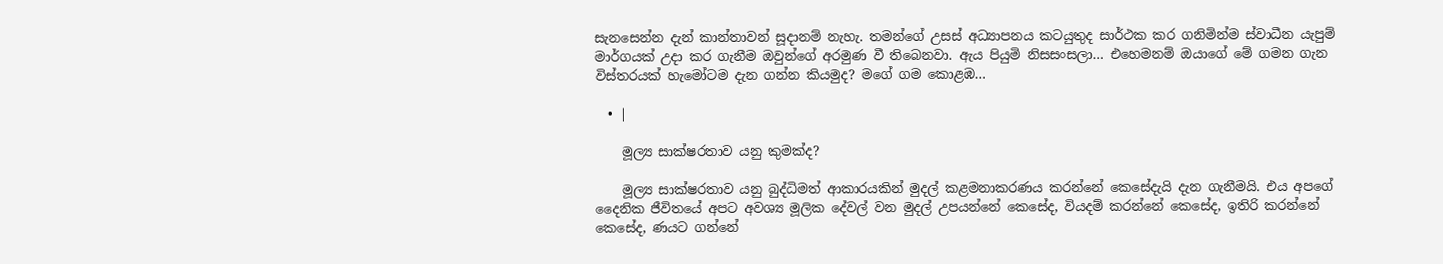සැනසෙන්න දැන් කාන්තාවන් සූදානම් නැහැ. තමන්ගේ උසස් අධ්‍යාපනය කටයුතුද සාර්ථක කර ගනිමින්ම ස්වාධීන යැපුම් මාර්ගයක් උදා කර ගැනීම ඔවුන්ගේ අරමුණ වී තිබෙනවා. ඇය පියුමි නිසසංසලා… එහෙමනම් ඔයාගේ මේ ගමන ගැන විස්තරයක් හැමෝටම දැන ගන්න කියමුද? මගේ ගම කොළඹ…

  • |

    මූල්‍ය සාක්ෂරතාව යනු කුමක්ද?

    මූල්‍ය සාක්ෂරතාව යනු බුද්ධිමත් ආකාරයකින් මුදල් කළමනාකරණය කරන්නේ කෙසේදැයි දැන ගැනීමයි. එය අපගේ දෛනික ජීවිතයේ අපට අවශ්‍ය මූලික දේවල් වන මුදල් උපයන්නේ කෙසේද, වියදම් කරන්නේ කෙසේද, ඉතිරි කරන්නේ කෙසේද, ණයට ගන්නේ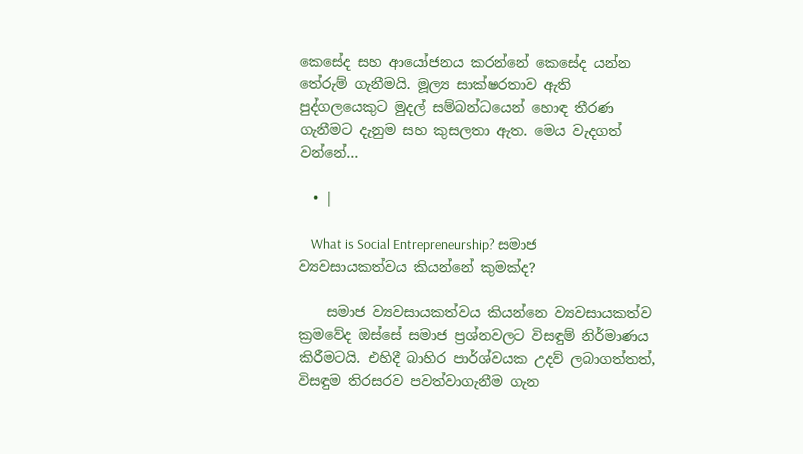කෙසේද සහ ආයෝජනය කරන්නේ කෙසේද යන්න තේරුම් ගැනීමයි. මූල්‍ය සාක්ෂරතාව ඇති පුද්ගලයෙකුට මුදල් සම්බන්ධයෙන් හොඳ තීරණ ගැනීමට දැනුම සහ කුසලතා ඇත. මෙය වැදගත් වන්නේ…

  • |

    What is Social Entrepreneurship? සමාජ ව්‍යවසායකත්වය කියන්නේ කුමක්ද?

    සමාජ ව්‍යවසායකත්වය කියන්නෙ ව්‍යවසායකත්ව ක්‍රමවේද ඔස්සේ සමාජ ප්‍රශ්නවලට විසඳුම් නිර්මාණය කිරීමටයි. එහිදී බාහිර පාර්ශ්වයක උදව් ලබාගත්තත්, විසඳුම තිරසරව පවත්වාගැනීම ගැන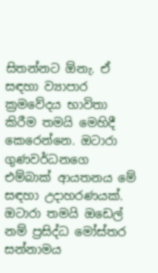සිතන්නට ඕනැ. ඒ සඳහා ව්‍යාපාර ක්‍රමවේදය භාවිතා කිරීම තමයි මෙහිදී කෙරෙන්නෙ. ඔටාරා ගුණවර්ධනගෙ එම්බාක් ආයතනය මේ සඳහා උදාහරණයක්. ඔටාරා තමයි ඔඩෙල් නම් ප්‍රසිද්ධ මෝස්තර සන්නාමය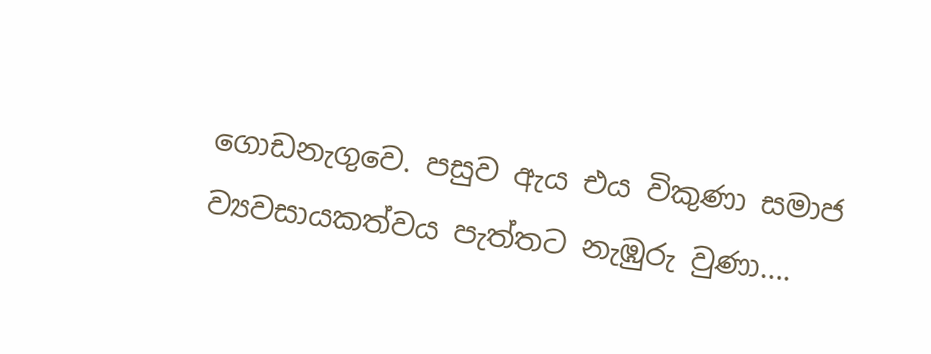ගොඩනැගුවෙ. පසුව ඇය එය විකුණා සමාජ ව්‍යවසායකත්වය පැත්තට නැඹුරු වුණා….